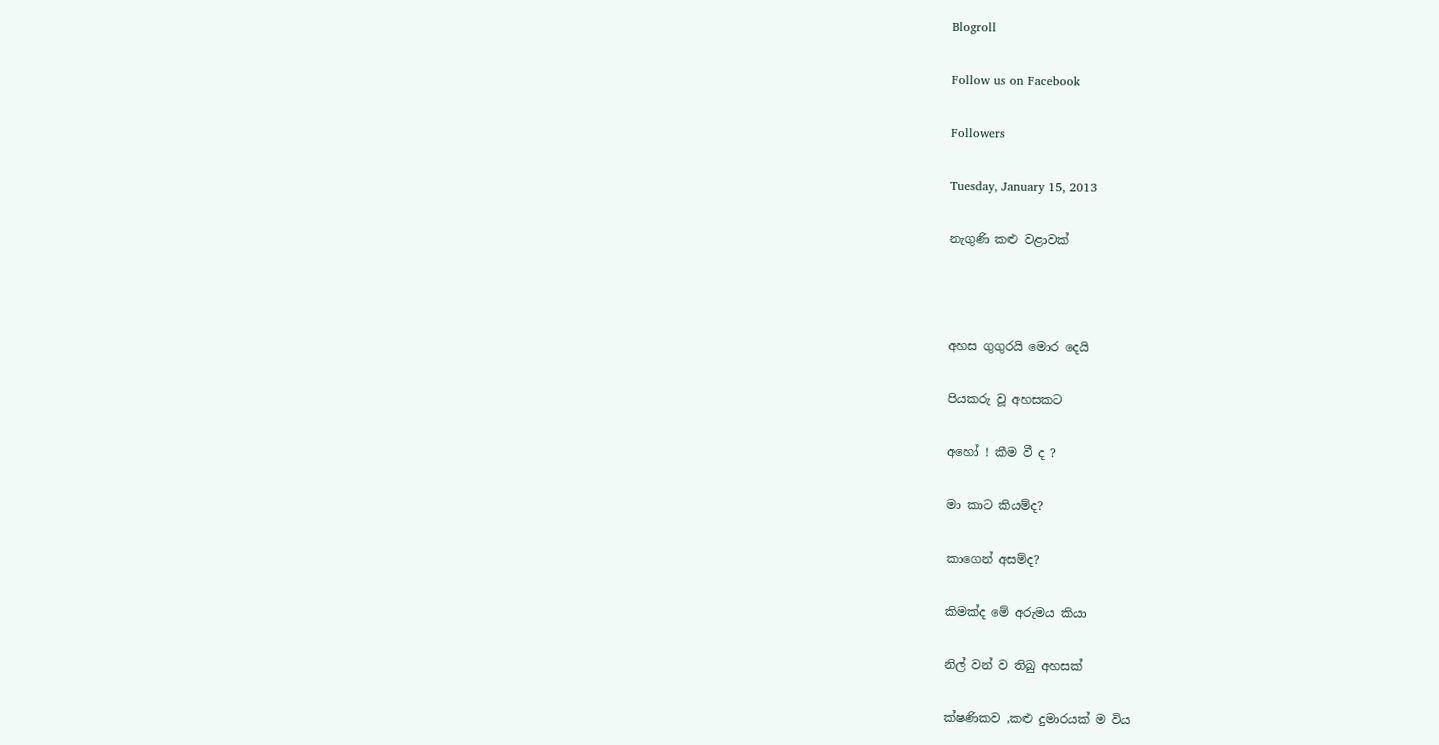Blogroll

Follow us on Facebook

Followers

Tuesday, January 15, 2013

නැගුණි කළු වළාවක්



අහස ගුගුරයි මොර දෙයි

පියකරු වූ අහසකට

අහෝ ! කීම වී ද ?

මා කාට කියම්ද?

කාගෙන් අසම්ද?

කිමක්ද මේ අරුමය කියා

නිල් වන් ව තිබු අහසක්

ක්ෂණිකව ,කළු දුමාරයක් ම විය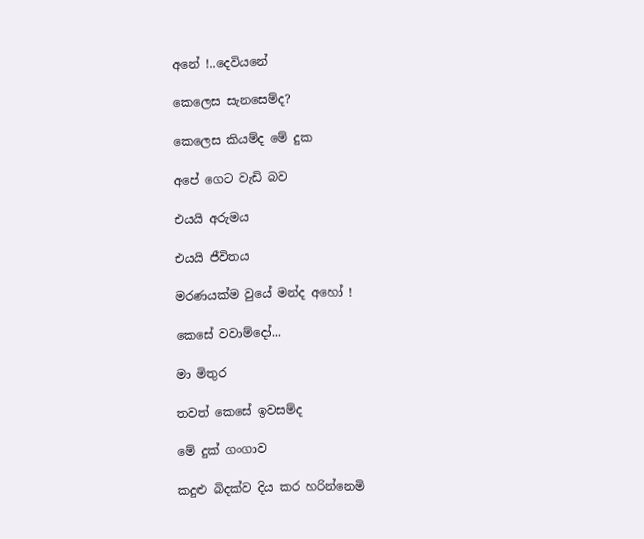අනේ !..දෙවියනේ

කෙලෙස සැනසෙම්ද?

කෙලෙස කියම්ද මේ දුක

අපේ ගෙට වැඩි බව

එයයි අරුමය

එයයි ජීවිතය

මරණයක්ම වුයේ මන්ද අහෝ !

කෙසේ වවාම්දෝ...

මා මිතුර

තවත් කෙසේ ඉවසම්ද

මේ දුක් ගංගාව

කදුළු බිදක්ව දිය කර හරින්නෙමි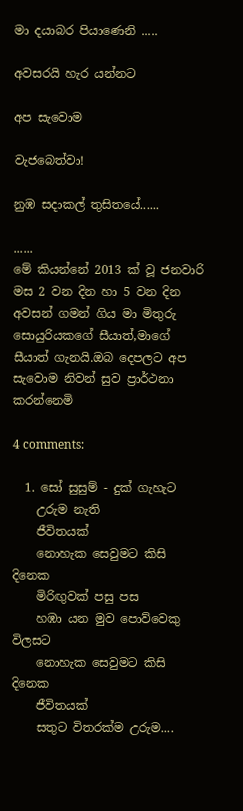මා දයාබර පියාණෙනි .....

අවසරයි හැර යන්නට

අප සැවොම

වැජබෙත්වා!

නුඹ සදාකල් තුසිතයේ......

......
මේ කියන්නේ 2013 ක් වූ ජනවාරි මස 2 වන දින හා 5 වන දින අවසන් ගමන් ගිය මා මිතුරු සොයුරියකගේ සීයාත්,මාගේ සීයාත් ගැනයි.ඔබ දෙපලට අප සැවොම නිවන් සුව ප්‍රාර්ථනා කරන්නෙමි

4 comments:

  1. සෝ සුසුම් - දුක් ගැහැට
    උරුම නැති
    ජීවිතයක්
    නොහැක සෙවුමට කිසි දිනෙක
    මිරිඟුවක් පසු පස
    හඹා යන මුව පොව්වෙකු විලසට
    නොහැක සෙවුමට කිසි දිනෙක
    ජීවිතයක්
    සතුට විතරක්ම උරුම....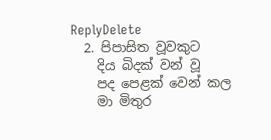ReplyDelete
  2. පිපාසිත වූවකුට
    දිය බිදක් වන් වූ
    පද පෙළක් වෙන් කල
    මා මිතුර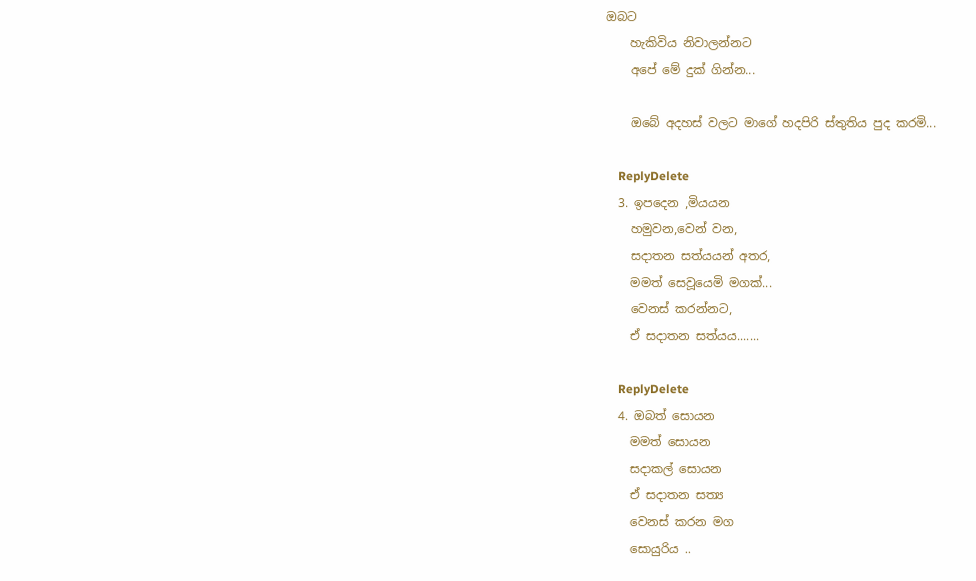ඔබට
    හැකිවිය නිවාලන්නට
    අපේ මේ දුක් ගින්න...

    ඔබේ අදහස් වලට මාගේ හදපිරි ස්තුතිය පුද කරමි...

    ReplyDelete
  3. ඉපදෙන ,මියයන
    හමුවන,වෙන් වන,
    සදාතන සත්යයන් අතර,
    මමත් සෙවූයෙමි මගක්...
    වෙනස් කරන්නට,
    ඒ සදාතන සත්යය.......

    ReplyDelete
  4. ඔබත් සොයන
    මමත් සොයන
    සදාකල් සොයන
    ඒ සදාතන සත්‍ය
    වෙනස් කරන මග
    සොයුරිය ..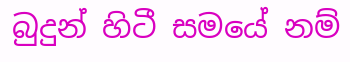බුදුන් හිටී සමයේ නම්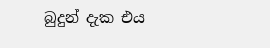බුදුන් දැක එය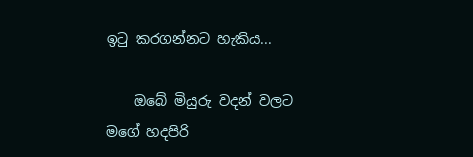ඉටු කරගන්නට හැකිය...

    ඔබේ මියුරු වදන් වලට මගේ හදපිරි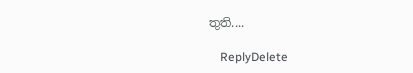තුති....

    ReplyDelete